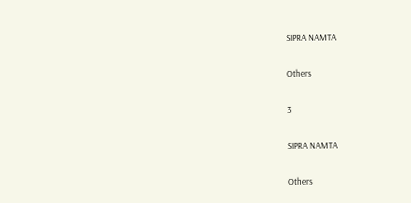SIPRA NAMTA

Others

3

SIPRA NAMTA

Others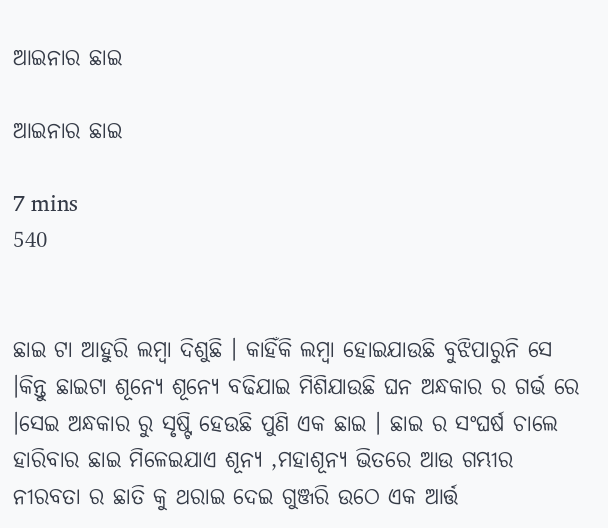ଆଇନାର ଛାଇ

ଆଇନାର ଛାଇ

7 mins
540


ଛାଇ ଟା ଆହୁରି ଲମ୍ବା ଦିଶୁଛି । କାହିଁକି ଲମ୍ବା ହୋଇଯାଉଛି ବୁଝିପାରୁନି ସେ ।କିନ୍ତୁ ଛାଇଟା ଶୂନ୍ୟେ ଶୂନ୍ୟେ ବଢିଯାଇ ମିଶିଯାଉଛି ଘନ ଅନ୍ଧକାର ର ଗର୍ଭ ରେ ।ସେଇ ଅନ୍ଧକାର ରୁ ସୃଷ୍ଟି ହେଉଛି ପୁଣି ଏକ ଛାଇ । ଛାଇ ର ସଂଘର୍ଷ ଚାଲେ ହାରିବାର ଛାଇ ମିଳେଇଯାଏ ଶୂନ୍ୟ ,ମହାଶୂନ୍ୟ ଭିତରେ ଆଉ ଗମ୍ଭୀର ନୀରବତା ର ଛାତି କୁ ଥରାଇ ଦେଇ ଗୁଞ୍ଜରି ଉଠେ ଏକ ଆର୍ତ୍ତ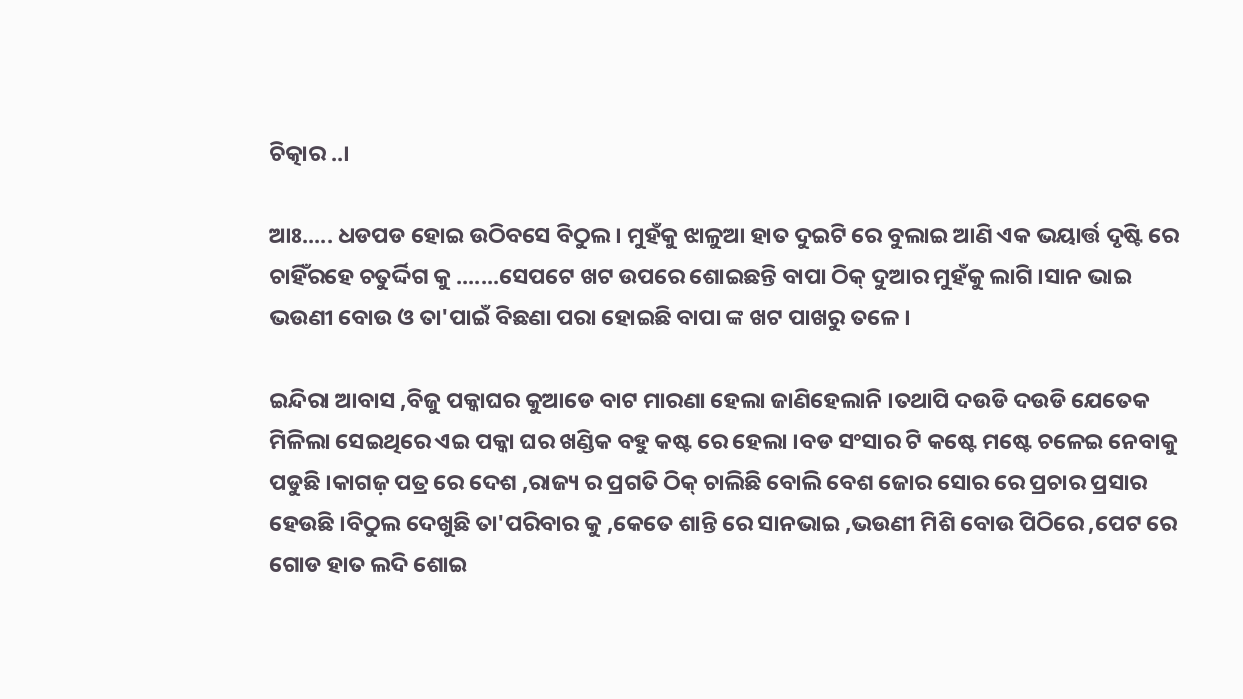ଚିତ୍କାର ..।

ଆଃ..... ଧଡପଡ ହୋଇ ଉଠିବସେ ବିଠୁଲ । ମୁହଁକୁ ଝାଳୁଆ ହାତ ଦୁଇଟି ରେ ବୁଲାଇ ଆଣି ଏକ ଭୟାର୍ତ୍ତ ଦୃଷ୍ଟି ରେ ଚାହିଁରହେ ଚତୁର୍ଦ୍ଦିଗ କୁ .......ସେପଟେ ଖଟ ଉପରେ ଶୋଇଛନ୍ତି ବାପା ଠିକ୍ ଦୁଆର ମୁହଁକୁ ଲାଗି ।ସାନ ଭାଇ ଭଉଣୀ ବୋଉ ଓ ତା'ପାଇଁ ବିଛଣା ପରା ହୋଇଛି ବାପା ଙ୍କ ଖଟ ପାଖରୁ ତଳେ ।

ଇନ୍ଦିରା ଆବାସ ,ବିଜୁ ପକ୍କାଘର କୁଆଡେ ବାଟ ମାରଣା ହେଲା ଜାଣିହେଲାନି ।ତଥାପି ଦଉଡି ଦଉଡି ଯେତେକ ମିଳିଲା ସେଇଥିରେ ଏଇ ପକ୍କା ଘର ଖଣ୍ଡିକ ବହୁ କଷ୍ଟ ରେ ହେଲା ।ବଡ ସଂସାର ଟି କଷ୍ଟେ ମଷ୍ଟେ ଚଳେଇ ନେବାକୁ ପଡୁଛି ।କାଗଜ଼ ପତ୍ର ରେ ଦେଶ ,ରାଜ୍ୟ ର ପ୍ରଗତି ଠିକ୍ ଚାଲିଛି ବୋଲି ବେଶ ଜୋର ସୋର ରେ ପ୍ରଚାର ପ୍ରସାର ହେଉଛି ।ବିଠୁଲ ଦେଖୁଛି ତା'ପରିବାର କୁ ,କେତେ ଶାନ୍ତି ରେ ସାନଭାଇ ,ଭଉଣୀ ମିଶି ବୋଉ ପିଠିରେ ,ପେଟ ରେ ଗୋଡ ହାତ ଲଦି ଶୋଇ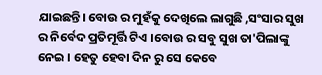ଯାଇଛନ୍ତି। ବୋଉ ର ମୁହଁକୁ ଦେଖିଲେ ଲାଗୁଛି ,ସଂସାର ସୁଖ ର ନିର୍ବେଦ ପ୍ରତିମୂର୍ତ୍ତି ଟିଏ ।ବୋଉ ର ସବୁ ସୁଖ ତା'ପିଲାଙ୍କୁ ନେଇ । ହେତୁ ହେବା ଦିନ ରୁ ସେ କେବେ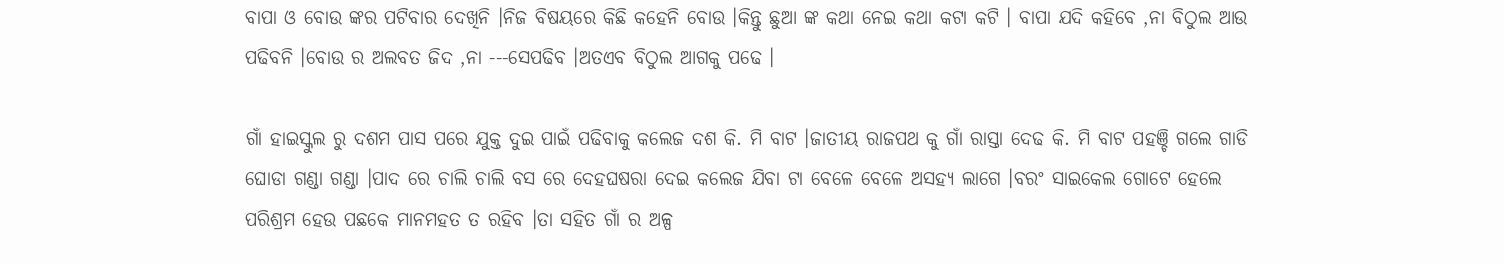ବାପା ଓ ବୋଉ ଙ୍କର ପଟିବାର ଦେଖିନି ।ନିଜ ବିଷୟରେ କିଛି କହେନି ବୋଉ ।କିନ୍ତୁ ଛୁଆ ଙ୍କ କଥା ନେଇ କଥା କଟା କଟି । ବାପା ଯଦି କହିବେ ,ନା ବିଠୁଲ ଆଉ ପଢିବନି ।ବୋଉ ର ଅଲବତ ଜିଦ ,ନା ---ସେପଢିବ ।ଅତଏବ ବିଠୁଲ ଆଗକୁ ପଢେ ।

ଗାଁ ହାଇସ୍କୁଲ ରୁ ଦଶମ ପାସ ପରେ ଯୁକ୍ତ ଦୁଇ ପାଇଁ ପଢିବାକୁ କଲେଜ ଦଶ କି. ମି ବାଟ ।ଜାତୀୟ ରାଜପଥ କୁ ଗାଁ ରାସ୍ତା ଦେଢ କି. ମି ବାଟ ପହଞ୍ଚି ଗଲେ ଗାଡି ଘୋଡା ଗଣ୍ଡା ଗଣ୍ଡା ।ପାଦ ରେ ଚାଲି ଚାଲି ବସ ରେ ଦେହଘଷରା ଦେଇ କଲେଜ ଯିବା ଟା ବେଳେ ବେଳେ ଅସହ୍ୟ ଲାଗେ ।ବରଂ ସାଇକେଲ ଗୋଟେ ହେଲେ ପରିଶ୍ରମ ହେଉ ପଛକେ ମାନମହତ ତ ରହିବ ।ତା ସହିତ ଗାଁ ର ଅଳ୍ପ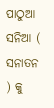ପାଠୁଆ ସନିଆ ( ସନାତନ ) କୁ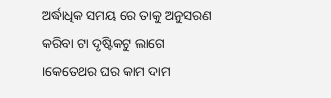ଅର୍ଦ୍ଧାଧିକ ସମୟ ରେ ତାକୁ ଅନୁସରଣ କରିବା ଟା ଦୃଷ୍ଟିକଟୁ ଲାଗେ ।କେତେଥର ଘର କାମ ଦାମ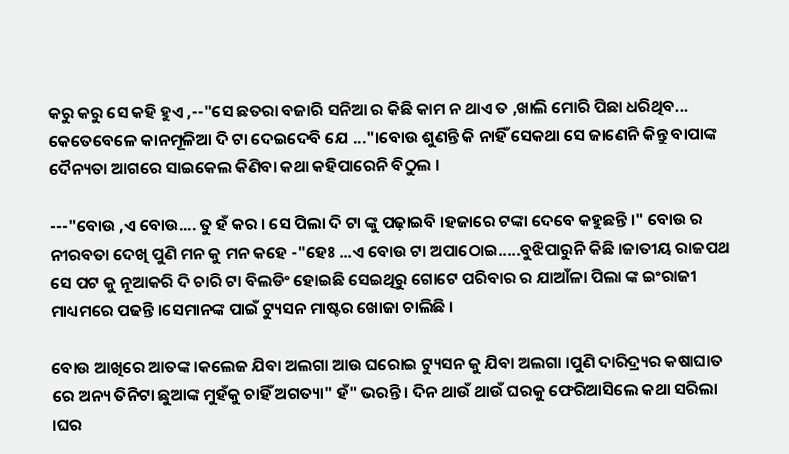କରୁ କରୁ ସେ କହି ହୁଏ ,--"ସେ ଛତରା ବଜାରି ସନିଆ ର କିଛି କାମ ନ ଥାଏ ତ ,ଖାଲି ମୋରି ପିଛା ଧରିଥିବ... କେତେବେଳେ କାନମୂଳିଆ ଦି ଟା ଦେଇଦେବି ଯେ ..."।ବୋଉ ଶୁଣନ୍ତି କି ନାହିଁ ସେକଥା ସେ ଜାଣେନି କିନ୍ତୁ ବାପାଙ୍କ ଦୈନ୍ୟତା ଆଗରେ ସାଇକେଲ କିଣିବା କଥା କହିପାରେନି ବିଠୁଲ ।

---"ବୋଉ ,ଏ ବୋଉ.... ତୁ ହଁ କର । ସେ ପିଲା ଦି ଟା ଙ୍କୁ ପଢ଼ାଇବି ।ହଜାରେ ଟଙ୍କା ଦେବେ କହୁଛନ୍ତି ।" ବୋଉ ର ନୀରବତା ଦେଖି ପୁଣି ମନ କୁ ମନ କହେ -"ହେଃ ...ଏ ବୋଉ ଟା ଅପାଠୋଇ.....ବୁଝିପାରୁନି କିଛି ।ଜାତୀୟ ରାଜପଥ ସେ ପଟ କୁ ନୂଆକରି ଦି ଚାରି ଟା ବିଲଡିଂ ହୋଇଛି ସେଇଥିରୁ ଗୋଟେ ପରିବାର ର ଯାଆଁଳା ପିଲା ଙ୍କ ଇଂରାଜୀ ମାଧ୍ୟମରେ ପଢନ୍ତି ।ସେମାନଙ୍କ ପାଇଁ ଟ୍ୟୁସନ ମାଷ୍ଟର ଖୋଜା ଚାଲିଛି ।

ବୋଉ ଆଖିରେ ଆତଙ୍କ ।କଲେଜ ଯିବା ଅଲଗା ଆଉ ଘରୋଇ ଟ୍ୟୁସନ କୁ ଯିବା ଅଲଗା ।ପୁଣି ଦାରିଦ୍ର୍ୟର କଷାଘାତ ରେ ଅନ୍ୟ ତିନିଟା ଛୁଆଙ୍କ ମୁହଁକୁ ଚାହିଁ ଅଗତ୍ୟା" ହଁ" ଭରନ୍ତି । ଦିନ ଥାଉଁ ଥାଉଁ ଘରକୁ ଫେରିଆସିଲେ କଥା ସରିଲା ।ଘର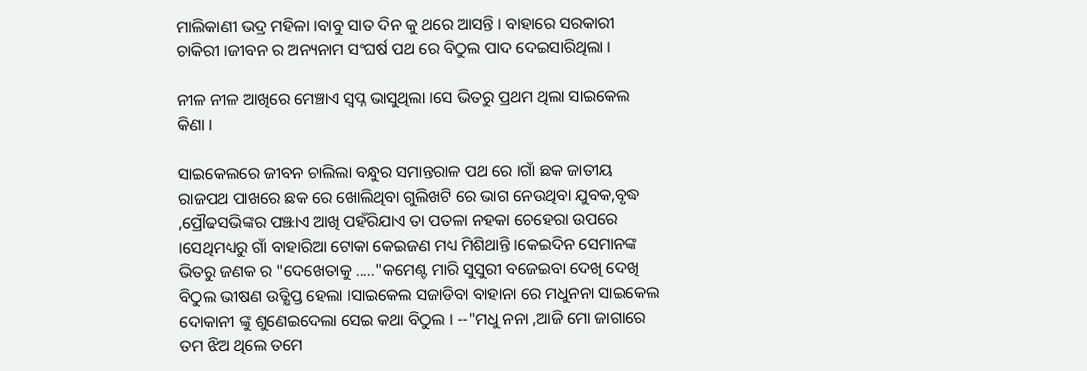ମାଲିକାଣୀ ଭଦ୍ର ମହିଳା ।ବାବୁ ସାତ ଦିନ କୁ ଥରେ ଆସନ୍ତି । ବାହାରେ ସରକାରୀ ଚାକିରୀ ।ଜୀବନ ର ଅନ୍ୟନାମ ସଂଘର୍ଷ ପଥ ରେ ବିଠୁଲ ପାଦ ଦେଇସାରିଥିଲା ।

ନୀଳ ନୀଳ ଆଖିରେ ମେଞ୍ଚାଏ ସ୍ବପ୍ନ ଭାସୁଥିଲା ।ସେ ଭିତରୁ ପ୍ରଥମ ଥିଲା ସାଇକେଲ କିଣା ।

ସାଇକେଲରେ ଜୀବନ ଚାଲିଲା ବନ୍ଧୁର ସମାନ୍ତରାଳ ପଥ ରେ ।ଗାଁ ଛକ ଜାତୀୟ ରାଜପଥ ପାଖରେ ଛକ ରେ ଖୋଲିଥିବା ଗୁଲିଖଟି ରେ ଭାଗ ନେଉଥିବା ଯୁବକ,ବୃଦ୍ଧ ,ପ୍ରୌଢସଭିଙ୍କର ପଞ୍ଝାଏ ଆଖି ପହଁରିଯାଏ ତା ପତଳା ନହକା ଚେହେରା ଉପରେ ।ସେଥିମଧ୍ୟରୁ ଗାଁ ବାହାରିଆ ଟୋକା କେଇଜଣ ମଧ୍ୟ ମିଶିଥାନ୍ତି ।କେଇଦିନ ସେମାନଙ୍କ ଭିତରୁ ଜଣକ ର "ଦେଖେତାକୁ ....."କମେଣ୍ଟ ମାରି ସୁସୁରୀ ବଜେଇବା ଦେଖି ଦେଖି ବିଠୁଲ ଭୀଷଣ ଉତ୍କ୍ଷିପ୍ତ ହେଲା ।ସାଇକେଲ ସଜାଡିବା ବାହାନା ରେ ମଧୁନନା ସାଇକେଲ ଦୋକାନୀ ଙ୍କୁ ଶୁଣେଇଦେଲା ସେଇ କଥା ବିଠୁଲ । --"ମଧୁ ନନା ,ଆଜି ମୋ ଜାଗାରେ ତମ ଝିଅ ଥିଲେ ତମେ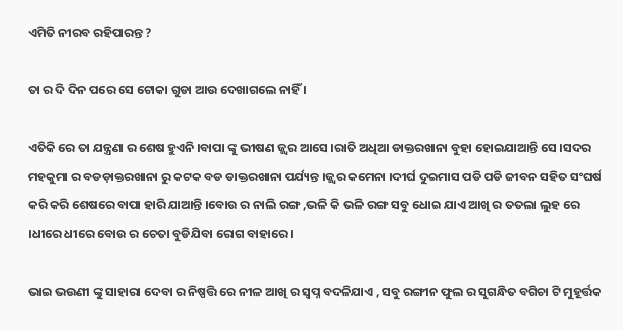ଏମିତି ନୀରବ ରହିପାରନ୍ତ ?

ତା ର ଦି ଦିନ ପରେ ସେ ଟୋକା ଗୁଡା ଆଉ ଦେଖାଗଲେ ନାହିଁ ।

ଏତିକି ରେ ତା ଯନ୍ତ୍ରଣା ର ଶେଷ ହୁଏନି ।ବାପା ଙ୍କୁ ଭୀଷଣ ଜ୍ଜ୍ୱର ଆସେ ।ରାତି ଅଧିଆ ଡାକ୍ତରଖାନା ବୁହା ହୋଇଯାଆନ୍ତି ସେ ।ସଦର ମହକୁମା ର ବଡଡ଼ାକ୍ତରଖାନା ରୁ କଟକ ବଡ ଡାକ୍ତରଖାନା ପର୍ଯ୍ୟନ୍ତ ।ଜ୍ଜ୍ୱର କମେନା ।ଦୀର୍ଘ ଦୁଇମାସ ପଡି ପଡି ଜୀବନ ସହିତ ସଂଘର୍ଷ କରି କରି ଶେଷରେ ବାପା ହାରି ଯାଆନ୍ତି ।ବୋଉ ର ନାଲି ରଙ୍ଗ ,ଭଳି କି ଭଳି ରଙ୍ଗ ସବୁ ଧୋଇ ଯାଏ ଆଖି ର ତତଲା ଲୁହ ରେ ।ଧୀରେ ଧୀରେ ବୋଉ ର ଚେତା ବୁଡିଯିବା ରୋଗ ବାହାରେ ।

ଭାଇ ଭଉଣୀ ଙ୍କୁ ସାହାରା ଦେବା ର ନିଷ୍ପତ୍ତି ରେ ନୀଳ ଆଖି ର ସ୍ବପ୍ନ ବଦଳିଯାଏ , ସବୁ ରଙ୍ଗୀନ ଫୁଲ ର ସୁଗନ୍ଧିତ ବଗିଚା ଟି ମୁହୂର୍ତ୍ତକ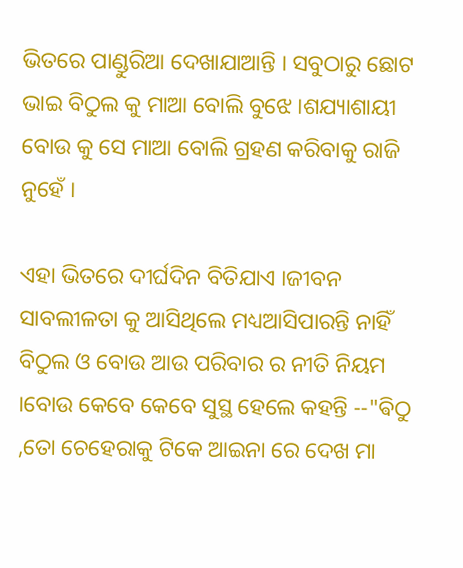ଭିତରେ ପାଣ୍ଡୁରିଆ ଦେଖାଯାଆନ୍ତି । ସବୁଠାରୁ ଛୋଟ ଭାଇ ବିଠୁଲ କୁ ମାଆ ବୋଲି ବୁଝେ ।ଶଯ୍ୟାଶାୟୀ ବୋଉ କୁ ସେ ମାଆ ବୋଲି ଗ୍ରହଣ କରିବାକୁ ରାଜି ନୁହେଁ ।

ଏହା ଭିତରେ ଦୀର୍ଘଦିନ ବିତିଯାଏ ।ଜୀବନ ସାବଲୀଳତା କୁ ଆସିଥିଲେ ମଧ୍ୟଆସିପାରନ୍ତି ନାହିଁ ବିଠୁଲ ଓ ବୋଉ ଆଉ ପରିବାର ର ନୀତି ନିୟମ ।ବୋଉ କେବେ କେବେ ସୁସ୍ଥ ହେଲେ କହନ୍ତି --"ଵିଠୁ ,ତୋ ଚେହେରାକୁ ଟିକେ ଆଇନା ରେ ଦେଖ ମା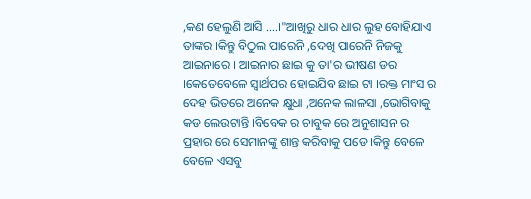,କଣ ହେଲୁଣି ଆସି ....।"ଆଖିରୁ ଧାର ଧାର ଲୁହ ବୋହିଯାଏ ତାଙ୍କର ।କିନ୍ତୁ ବିଠୁଲ ପାରେନି ,ଦେଖି ପାରେନି ନିଜକୁ ଆଇନାରେ । ଆଇନାର ଛାଇ କୁ ତା'ର ଭୀଷଣ ଡର ।କେତେବେଳେ ସ୍ୱାର୍ଥପର ହୋଇଯିବ ଛାଇ ଟା ।ରକ୍ତ ମାଂସ ର ଦେହ ଭିତରେ ଅନେକ କ୍ଷୁଧା ,ଅନେକ ଲାଳସା ,ଭୋଗିବାକୁ କଡ ଲେଉଟାନ୍ତି ।ବିବେକ ର ଚାବୁକ ରେ ଅନୁଶାସନ ର ପ୍ରହାର ରେ ସେମାନଙ୍କୁ ଶାନ୍ତ କରିବାକୁ ପଡେ ।କିନ୍ତୁ ବେଳେ ବେଳେ ଏସବୁ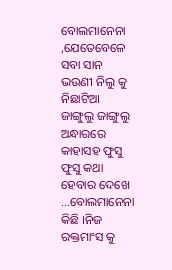ବୋଲମାନେନା ,ଯେତେବେଳେ ସବା ସାନ ଭଉଣୀ ନିଲୁ କୁ ନିଛାଟିଆ ଜାଙ୍ଗୁଲୁ ଜାଙ୍ଗୁଲୁ ଅନ୍ଧାରରେ କାହାସହ ଫୁସୁ ଫୁସୁ କଥା ହେବାର ଦେଖେ ...ବୋଲମାନେନା କିଛି ।ନିଜ ରକ୍ତମାଂସ କୁ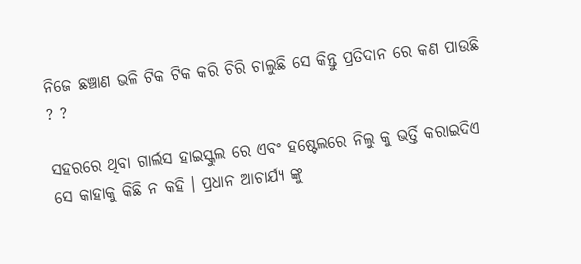ନିଜେ ଛଞ୍ଚାଣ ଭଳି ଟିକ ଟିକ କରି ଚିରି ଚାଲୁଛି ସେ କିନ୍ତୁ ପ୍ରତିଦାନ ରେ କଣ ପାଉଛି ? ?

ସହରରେ ଥିବା ଗାର୍ଲସ ହାଇସ୍କୁଲ ରେ ଏବଂ ହଷ୍ଟେଲରେ ନିଲୁ କୁ ଭର୍ତ୍ତି କରାଇଦିଏ ସେ କାହାକୁ କିଛି ନ କହି । ପ୍ରଧାନ ଆଚାର୍ଯ୍ୟ ଙ୍କୁ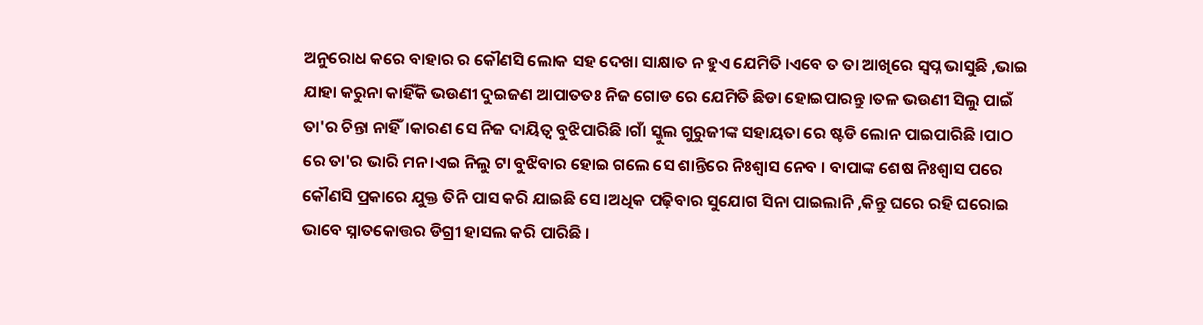ଅନୁରୋଧ କରେ ବାହାର ର କୌଣସି ଲୋକ ସହ ଦେଖା ସାକ୍ଷାତ ନ ହୁଏ ଯେମିତି ।ଏବେ ତ ତା ଆଖିରେ ସ୍ବପ୍ନ ଭାସୁଛି ,ଭାଇ ଯାହା କରୁନା କାହିଁକି ଭଉଣୀ ଦୁଇଜଣ ଆପାତତଃ ନିଜ ଗୋଡ ରେ ଯେମିତି ଛିଡା ହୋଇପାରନ୍ତୁ ।ତଳ ଭଉଣୀ ସିଲୁ ପାଇଁ ତା'ର ଚିନ୍ତା ନାହିଁ।କାରଣ ସେ ନିଜ ଦାୟିତ୍ୱ ବୁଝିପାରିଛି ।ଗାଁ ସ୍କୁଲ ଗୁରୁଜୀଙ୍କ ସହାୟତା ରେ ଷ୍ଟଡି ଲୋନ ପାଇପାରିଛି ।ପାଠ ରେ ତା'ର ଭାରି ମନ ।ଏଇ ନିଲୁ ଟା ବୁଝିବାର ହୋଇ ଗଲେ ସେ ଶାନ୍ତିରେ ନିଃଶ୍ବାସ ନେବ । ବାପାଙ୍କ ଶେଷ ନିଃଶ୍ବାସ ପରେ କୌଣସି ପ୍ରକାରେ ଯୁକ୍ତ ତିନି ପାସ କରି ଯାଇଛି ସେ ।ଅଧିକ ପଢ଼ିବାର ସୁଯୋଗ ସିନା ପାଇଲାନି ,କିନ୍ତୁ ଘରେ ରହି ଘରୋଇ ଭାବେ ସ୍ନାତକୋତ୍ତର ଡିଗ୍ରୀ ହାସଲ କରି ପାରିଛି ।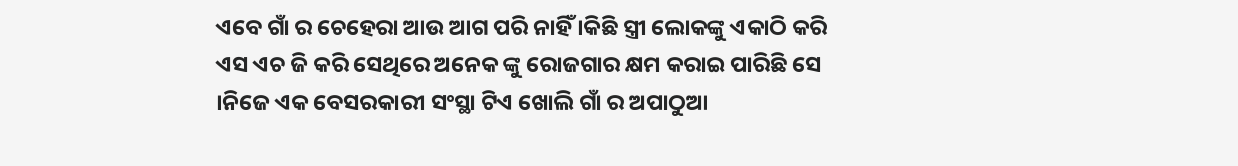ଏବେ ଗାଁ ର ଚେହେରା ଆଉ ଆଗ ପରି ନାହିଁ ।କିଛି ସ୍ତ୍ରୀ ଲୋକଙ୍କୁ ଏକାଠି କରି ଏସ ଏଚ ଜି କରି ସେଥିରେ ଅନେକ ଙ୍କୁ ରୋଜଗାର କ୍ଷମ କରାଇ ପାରିଛି ସେ ।ନିଜେ ଏକ ବେସରକାରୀ ସଂସ୍ଥା ଟିଏ ଖୋଲି ଗାଁ ର ଅପାଠୁଆ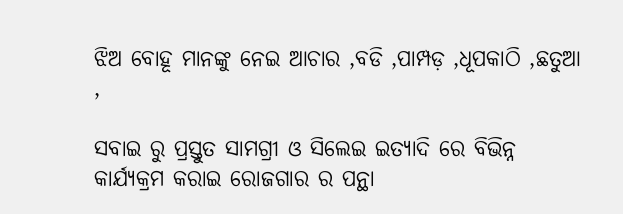ଝିଅ ବୋହୂ ମାନଙ୍କୁ ନେଇ ଆଚାର ,ବଡି ,ପାମ୍ପଡ଼ ,ଧୂପକାଠି ,ଛତୁଆ ,

ସବାଇ ରୁ ପ୍ରସ୍ତୁତ ସାମଗ୍ରୀ ଓ ସିଲେଇ ଇତ୍ୟାଦି ରେ ବିଭିନ୍ନ କାର୍ଯ୍ୟକ୍ରମ କରାଇ ରୋଜଗାର ର ପନ୍ଥା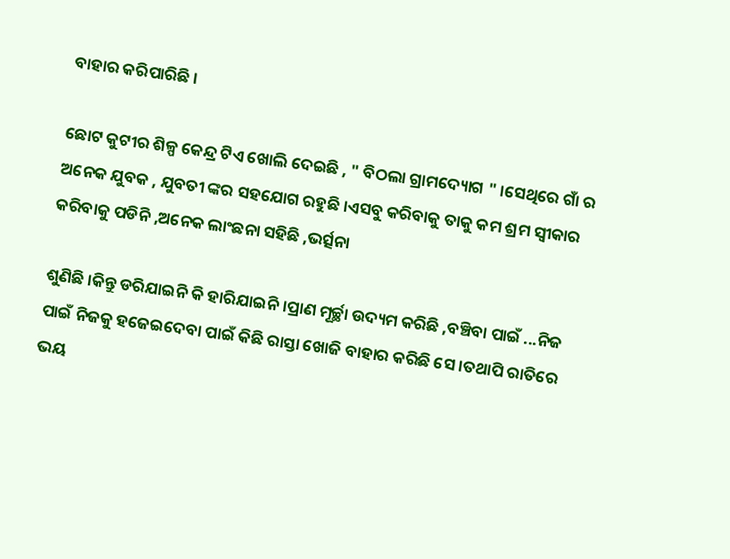ବାହାର କରିପାରିଛି ।

ଛୋଟ କୁଟୀର ଶିଳ୍ପ କେନ୍ଦ୍ର ଟିଏ ଖୋଲି ଦେଇଛି , " ବିଠଲା ଗ୍ରାମଦ୍ୟୋଗ " ।ସେଥିରେ ଗାଁ ର ଅନେକ ଯୁବକ , ଯୁବତୀ ଙ୍କର ସହଯୋଗ ରହୁଛି ।ଏସବୁ କରିବାକୁ ତାକୁ କମ ଶ୍ରମ ସ୍ଵୀକାର କରିବାକୁ ପଡିନି ,ଅନେକ ଲାଂଛନା ସହିଛି ,ଭର୍ତ୍ସନା

ଶୁଣିଛି ।କିନ୍ତୁ ଡରିଯାଇନି କି ହାରିଯାଇନି ।ପ୍ରାଣ ମୂର୍ଚ୍ଛା ଉଦ୍ୟମ କରିଛି ,ବଞ୍ଚିବା ପାଇଁ ...ନିଜ ପାଇଁ ନିଜକୁ ହଜେଇଦେବା ପାଇଁ କିଛି ରାସ୍ତା ଖୋଜି ବାହାର କରିଛି ସେ ।ତଥାପି ରାତିରେ ଭୟ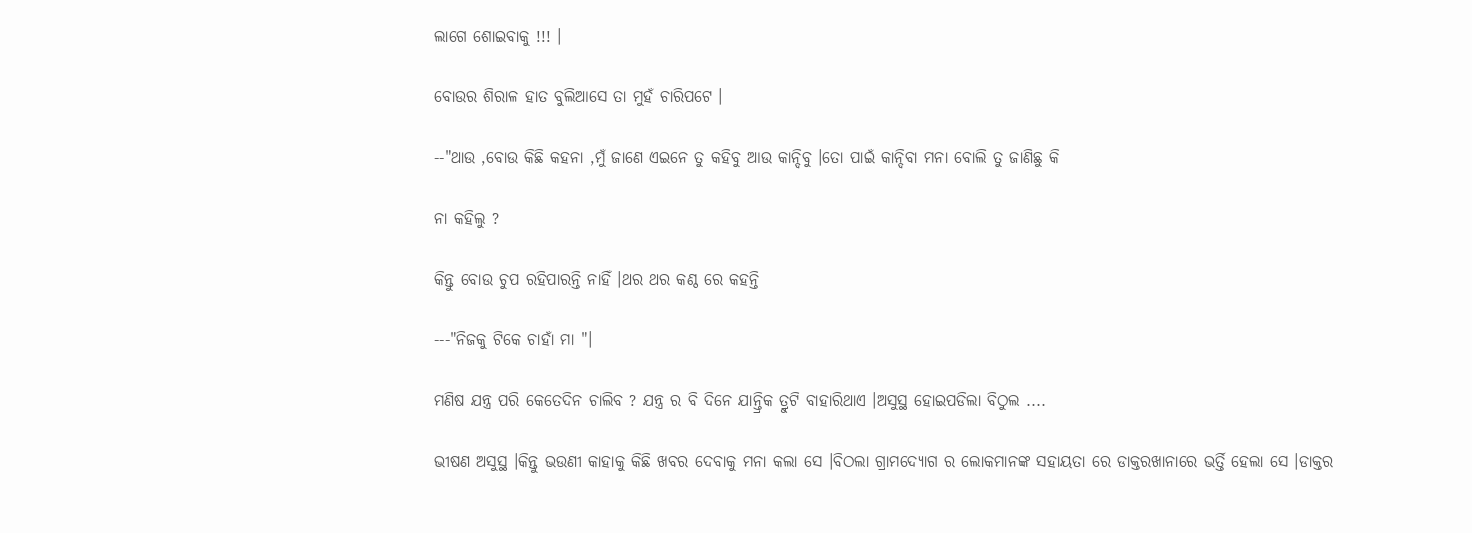ଲାଗେ ଶୋଇବାକୁ !!! ।

ବୋଉର ଶିରାଳ ହାତ ବୁଲିଆସେ ତା ମୁହଁ ଚାରିପଟେ ।

--"ଥାଉ ,ବୋଉ କିଛି କହନା ,ମୁଁ ଜାଣେ ଏଇନେ ତୁ କହିବୁ ଆଉ କାନ୍ଦିବୁ ।ତୋ ପାଇଁ କାନ୍ଦିବା ମନା ବୋଲି ତୁ ଜାଣିଛୁ କି

ନା କହିଲୁ ?

କିନ୍ତୁ ବୋଉ ଚୁପ ରହିପାରନ୍ତି ନାହିଁ ।ଥର ଥର କଣ୍ଠ ରେ କହନ୍ତି

---"ନିଜକୁ ଟିକେ ଚାହାଁ ମା "।

ମଣିଷ ଯନ୍ତ୍ର ପରି କେତେଦିନ ଚାଲିବ ? ଯନ୍ତ୍ର ର ବି ଦିନେ ଯାନ୍ତ୍ରିକ ତ୍ରୁଟି ବାହାରିଥାଏ ।ଅସୁସ୍ଥ ହୋଇପଡିଲା ବିଠୁଲ ....

ଭୀଷଣ ଅସୁସ୍ଥ ।କିନ୍ତୁ ଭଉଣୀ କାହାକୁ କିଛି ଖବର ଦେବାକୁ ମନା କଲା ସେ ।ବିଠଲା ଗ୍ରାମଦ୍ୟୋଗ ର ଲୋକମାନଙ୍କ ସହାୟତା ରେ ଡାକ୍ତରଖାନାରେ ଭର୍ତ୍ତି ହେଲା ସେ ।ଡାକ୍ତର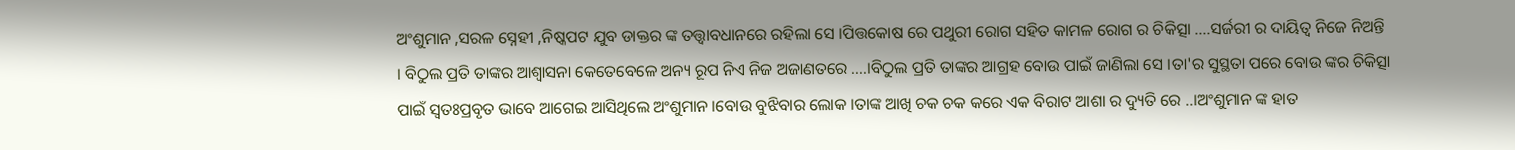ଅଂଶୁମାନ ,ସରଳ ସ୍ନେହୀ ,ନିଷ୍କପଟ ଯୁବ ଡାକ୍ତର ଙ୍କ ତତ୍ତ୍ୱାବଧାନରେ ରହିଲା ସେ ।ପିତ୍ତକୋଷ ରେ ପଥୁରୀ ରୋଗ ସହିତ କାମଳ ରୋଗ ର ଚିକିତ୍ସା ....ସର୍ଜରୀ ର ଦାୟିତ୍ୱ ନିଜେ ନିଅନ୍ତି । ବିଠୁଲ ପ୍ରତି ତାଙ୍କର ଆଶ୍ୱାସନା କେତେବେଳେ ଅନ୍ୟ ରୂପ ନିଏ ନିଜ ଅଜାଣତରେ ....।ବିଠୁଲ ପ୍ରତି ତାଙ୍କର ଆଗ୍ରହ ବୋଉ ପାଇଁ ଜାଣିଲା ସେ ।ତା'ର ସୁସ୍ଥତା ପରେ ବୋଉ ଙ୍କର ଚିକିତ୍ସା ପାଇଁ ସ୍ୱତଃପ୍ରବୃତ ଭାବେ ଆଗେଇ ଆସିଥିଲେ ଅଂଶୁମାନ ।ବୋଉ ବୁଝିବାର ଲୋକ ।ତାଙ୍କ ଆଖି ଚକ ଚକ କରେ ଏକ ବିରାଟ ଆଶା ର ଦ୍ୟୁତି ରେ ..।ଅଂଶୁମାନ ଙ୍କ ହାତ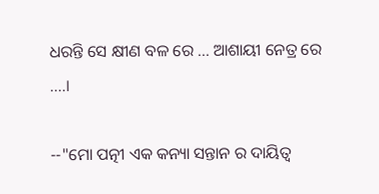ଧରନ୍ତି ସେ କ୍ଷୀଣ ବଳ ରେ ... ଆଶାୟୀ ନେତ୍ର ରେ ....।

--"ମୋ ପତ୍ନୀ ଏକ କନ୍ୟା ସନ୍ତାନ ର ଦାୟିତ୍ୱ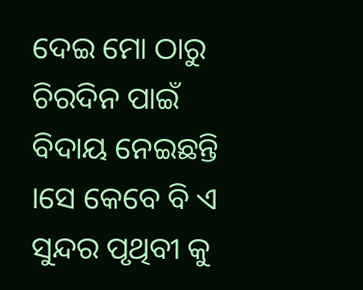ଦେଇ ମୋ ଠାରୁ ଚିରଦିନ ପାଇଁ ବିଦାୟ ନେଇଛନ୍ତି ।ସେ କେବେ ବି ଏ ସୁନ୍ଦର ପୃଥିବୀ କୁ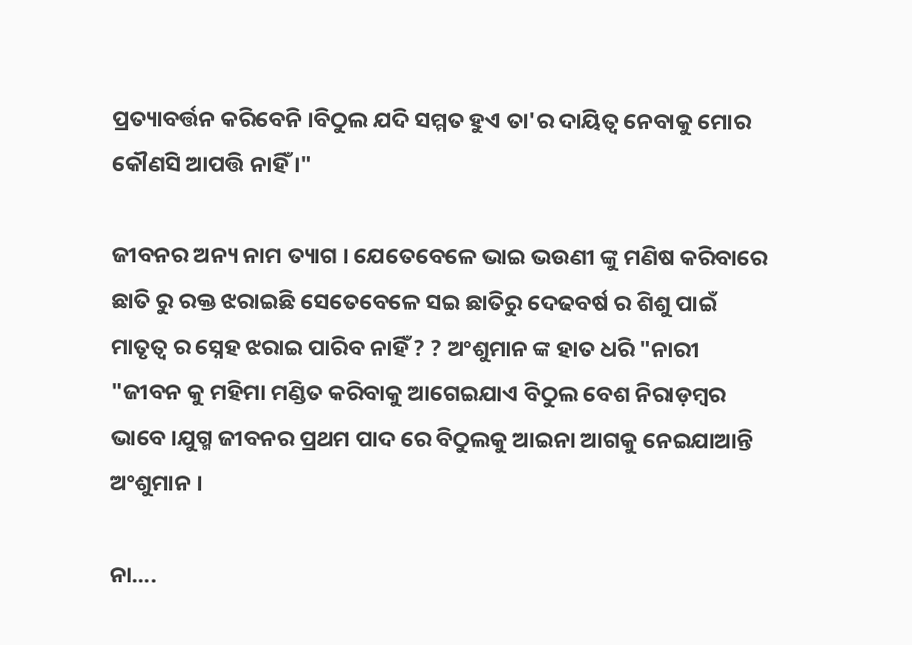ପ୍ରତ୍ୟାବର୍ତ୍ତନ କରିବେନି ।ବିଠୁଲ ଯଦି ସମ୍ମତ ହୁଏ ତା'ର ଦାୟିତ୍ୱ ନେବାକୁ ମୋର କୌଣସି ଆପତ୍ତି ନାହିଁ ।"

ଜୀବନର ଅନ୍ୟ ନାମ ତ୍ୟାଗ । ଯେତେବେଳେ ଭାଇ ଭଉଣୀ ଙ୍କୁ ମଣିଷ କରିବାରେ ଛାତି ରୁ ରକ୍ତ ଝରାଇଛି ସେତେବେଳେ ସଇ ଛାତିରୁ ଦେଢବର୍ଷ ର ଶିଶୁ ପାଇଁ ମାତୃତ୍ୱ ର ସ୍ନେହ ଝରାଇ ପାରିବ ନାହିଁ ? ? ଅଂଶୁମାନ ଙ୍କ ହାତ ଧରି "ନାରୀ "ଜୀବନ କୁ ମହିମା ମଣ୍ଡିତ କରିବାକୁ ଆଗେଇଯାଏ ବିଠୁଲ ବେଶ ନିରାଡ଼ମ୍ବର ଭାବେ ।ଯୁଗ୍ମ ଜୀବନର ପ୍ରଥମ ପାଦ ରେ ବିଠୁଲକୁ ଆଇନା ଆଗକୁ ନେଇଯାଆନ୍ତି ଅଂଶୁମାନ ।

ନା....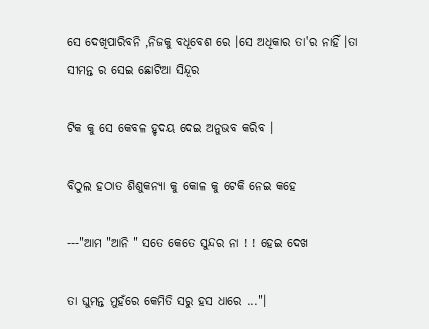ସେ ଦେଖିପାରିବନି ,ନିଜକୁ ବଧୂବେଶ ରେ ।ସେ ଅଧିକାର ତା'ର ନାହିଁ ।ତା ସୀମନ୍ତ ର ସେଇ ଛୋଟିଆ ସିନ୍ଦୂର

ଟିକ କୁ ସେ କେବଳ ହୃଦୟ ଦେଇ ଅନୁଭବ କରିବ ।

ବିଠୁଲ ହଠାତ ଶିଶୁକନ୍ୟା କୁ କୋଳ କୁ ଟେକି ନେଇ କହେ

---"ଆମ "ଆନି " ସତେ କେତେ ସୁନ୍ଦର ନା ! ! ହେଇ ଦେଖ

ତା ଘୁମନ୍ତ ମୁହଁରେ କେମିତି ସରୁ ହସ ଧାରେ ..."।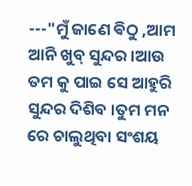---"ମୁଁ ଜାଣେ ଵିଠୁ ,ଆମ ଆନି ଖୁବ୍ ସୁନ୍ଦର ।ଆଉ ତମ କୁ ପାଇ ସେ ଆହୁରି ସୁନ୍ଦର ଦିଶିବ ।ତୁମ ମନ ରେ ଚାଲୁଥିବା ସଂଶୟ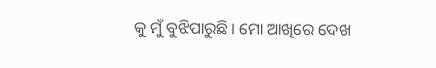କୁ ମୁଁ ବୁଝିପାରୁଛି । ମୋ ଆଖିରେ ଦେଖ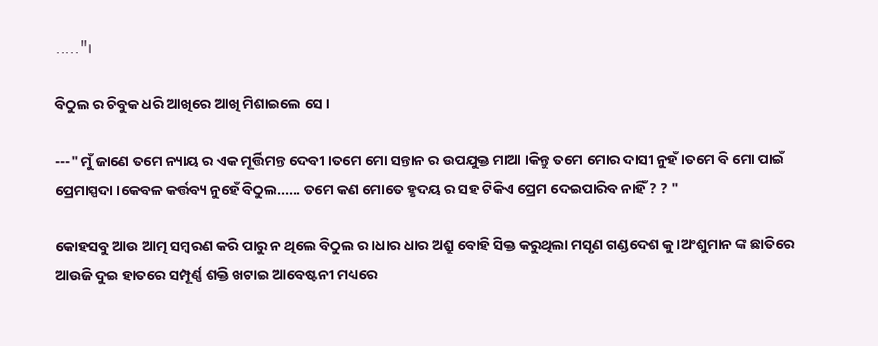....."।

ବିଠୁଲ ର ଚିବୁକ ଧରି ଆଖିରେ ଆଖି ମିଶାଇଲେ ସେ ।

---" ମୁଁ ଜାଣେ ତମେ ନ୍ୟାୟ ର ଏକ ମୂର୍ତ୍ତିମନ୍ତ ଦେବୀ ।ତମେ ମୋ ସନ୍ତାନ ର ଉପଯୁକ୍ତ ମାଆ ।କିନ୍ତୁ ତମେ ମୋର ଦାସୀ ନୁହଁ ।ତମେ ବି ମୋ ପାଇଁ ପ୍ରେମାସ୍ପଦା ।କେବଳ କର୍ତ୍ତବ୍ୟ ନୁହେଁ ବିଠୁଲ...... ତମେ କଣ ମୋତେ ହୃଦୟ ର ସହ ଟିକିଏ ପ୍ରେମ ଦେଇପାରିବ ନାହିଁ ? ? "

କୋହସବୁ ଆଉ ଆତ୍ମ ସମ୍ବରଣ କରି ପାରୁ ନ ଥିଲେ ବିଠୁଲ ର ।ଧାର ଧାର ଅଶ୍ରୁ ବୋହି ସିକ୍ତ କରୁଥିଲା ମସୃଣ ଗଣ୍ଡଦେଶ କୁ ।ଅଂଶୁମାନ ଙ୍କ ଛାତିରେ ଆଉଜି ଦୁଇ ହାତରେ ସମ୍ପୂର୍ଣ୍ଣ ଶକ୍ତି ଖଟାଇ ଆବେଷ୍ଟନୀ ମଧ୍ୟରେ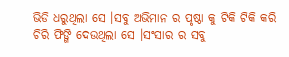ଭିଡି ଧରୁଥିଲା ସେ ।ସବୁ ଅଭିମାନ ର ପୃଷ୍ଠା କୁ ଟିକି ଟିକି କରି ଚିରି ଫିଙ୍ଗି ଦେଉଥିଲା ସେ ।ସଂସାର ର ସବୁ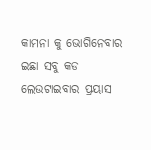କାମନା କୁ ଭୋଗିନେବାର ଇଛା ସବୁ କଡ ଲେଉଟାଇବାର ପ୍ରୟାସ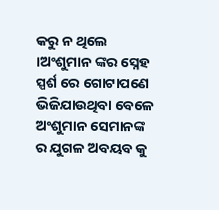କରୁ ନ ଥିଲେ ।ଅଂଶୁମାନ ଙ୍କର ସ୍ନେହ ସ୍ପର୍ଶ ରେ ଗୋଟାପଣେ ଭିଜିଯାଉଥିବା ବେଳେ ଅଂଶୁମାନ ସେମାନଙ୍କ ର ଯୁଗଳ ଅବୟବ କୁ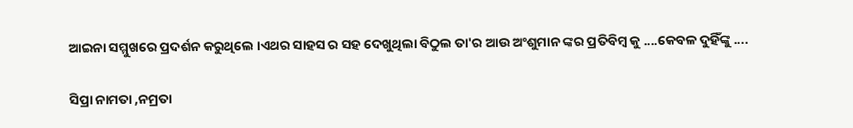ଆଇନା ସମ୍ମୁଖରେ ପ୍ରଦର୍ଶନ କରୁଥିଲେ ।ଏଥର ସାହସ ର ସହ ଦେଖୁଥିଲା ବିଠୁଲ ତା'ର ଆଉ ଅଂଶୁମାନ ଙ୍କର ପ୍ରତିବିମ୍ବ କୁ ....କେବଳ ଦୁହିଁଙ୍କୁ ....

ସିପ୍ରା ନାମତା ,ନମ୍ରତା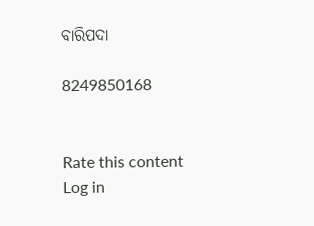ବାରିପଦା

8249850168


Rate this content
Log in